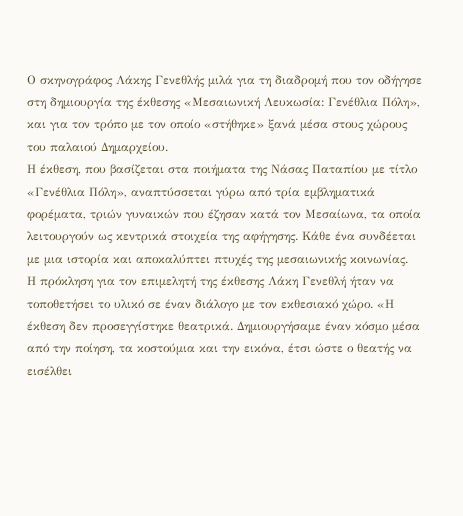Ο σκηνογράφος Λάκης Γενεθλής μιλά για τη διαδρομή που τον οδήγησε στη δημιουργία της έκθεσης «Μεσαιωνική Λευκωσία: Γενέθλια Πόλη», και για τον τρόπο με τον οποίο «στήθηκε» ξανά μέσα στους χώρους του παλαιού Δημαρχείου.
Η έκθεση, που βασίζεται στα ποιήματα της Νάσας Παταπίου με τίτλο «Γενέθλια Πόλη», αναπτύσσεται γύρω από τρία εμβληματικά φορέματα, τριών γυναικών που έζησαν κατά τον Μεσαίωνα, τα οποία λειτουργούν ως κεντρικά στοιχεία της αφήγησης. Κάθε ένα συνδέεται με μια ιστορία και αποκαλύπτει πτυχές της μεσαιωνικής κοινωνίας.
Η πρόκληση για τον επιμελητή της έκθεσης Λάκη Γενεθλή ήταν να τοποθετήσει το υλικό σε έναν διάλογο με τον εκθεσιακό χώρο. «Η έκθεση δεν προσεγγίστηκε θεατρικά. Δημιουργήσαμε έναν κόσμο μέσα από την ποίηση, τα κοστούμια και την εικόνα, έτσι ώστε ο θεατής να εισέλθει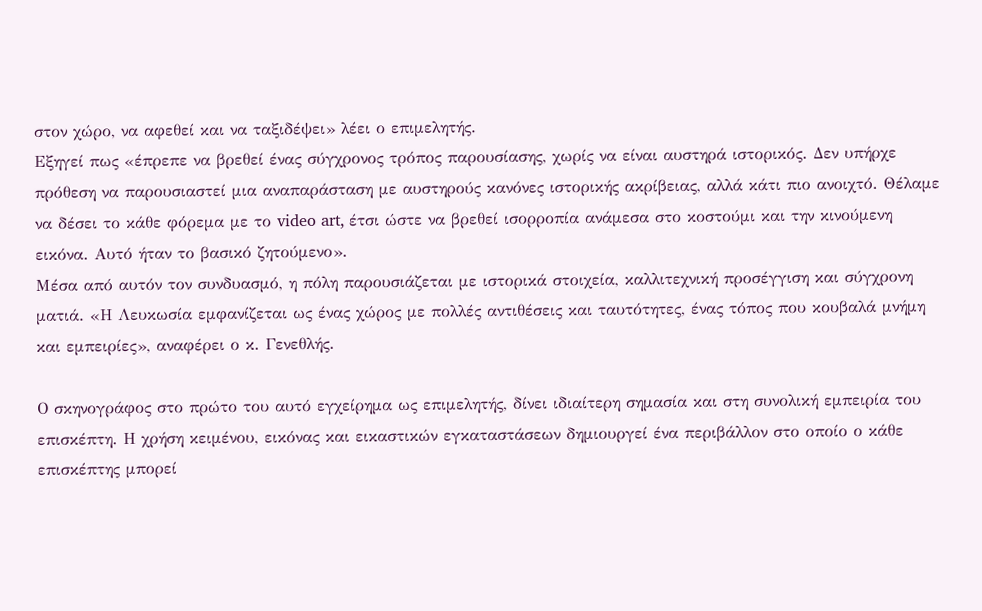στον χώρο, να αφεθεί και να ταξιδέψει» λέει ο επιμελητής.
Εξηγεί πως «έπρεπε να βρεθεί ένας σύγχρονος τρόπος παρουσίασης, χωρίς να είναι αυστηρά ιστορικός. Δεν υπήρχε πρόθεση να παρουσιαστεί μια αναπαράσταση με αυστηρούς κανόνες ιστορικής ακρίβειας, αλλά κάτι πιο ανοιχτό. Θέλαμε να δέσει το κάθε φόρεμα με το video art, έτσι ώστε να βρεθεί ισορροπία ανάμεσα στο κοστούμι και την κινούμενη εικόνα. Αυτό ήταν το βασικό ζητούμενο».
Μέσα από αυτόν τον συνδυασμό, η πόλη παρουσιάζεται με ιστορικά στοιχεία, καλλιτεχνική προσέγγιση και σύγχρονη ματιά. «Η Λευκωσία εμφανίζεται ως ένας χώρος με πολλές αντιθέσεις και ταυτότητες, ένας τόπος που κουβαλά μνήμη και εμπειρίες», αναφέρει ο κ. Γενεθλής.

Ο σκηνογράφος στο πρώτο του αυτό εγχείρημα ως επιμελητής, δίνει ιδιαίτερη σημασία και στη συνολική εμπειρία του επισκέπτη. Η χρήση κειμένου, εικόνας και εικαστικών εγκαταστάσεων δημιουργεί ένα περιβάλλον στο οποίο ο κάθε επισκέπτης μπορεί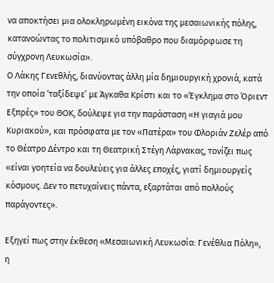να αποκτήσει μια ολοκληρωμένη εικόνα της μεσαιωνικής πόλης, κατανοώντας το πολιτισμικό υπόβαθρο που διαμόρφωσε τη σύγχρονη Λευκωσία».
Ο Λάκης Γενεθλής, διανύοντας άλλη μία δημιουργική χρονιά, κατά την οποία ‘ταξίδεψε’ με Άγκαθα Κρίστι και το «Έγκλημα στο Όριεντ Εξπρές» του ΘΟΚ, δούλεψε για την παράσταση «Η γιαγιά μου Κυριακού», και πρόσφατα με τον «Πατέρα» του Φλοριάν Ζελέρ από το Θέατρο Δέντρο και τη Θεατρική Στέγη Λάρνακας, τονίζει πως «είναι γοητεία να δουλεύεις για άλλες εποχές, γιατί δημιουργείς κόσμους. Δεν το πετυχαίνεις πάντα, εξαρτάται από πολλούς παράγοντες».

Εξηγεί πως στην έκθεση «Μεσαιωνική Λευκωσία: Γενέθλια Πόλη», η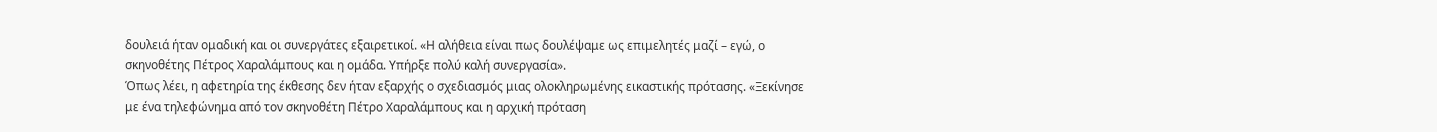δουλειά ήταν ομαδική και οι συνεργάτες εξαιρετικοί. «Η αλήθεια είναι πως δουλέψαμε ως επιμελητές μαζί – εγώ, ο σκηνοθέτης Πέτρος Χαραλάμπους και η ομάδα. Υπήρξε πολύ καλή συνεργασία».
Όπως λέει, η αφετηρία της έκθεσης δεν ήταν εξαρχής ο σχεδιασμός μιας ολοκληρωμένης εικαστικής πρότασης. «Ξεκίνησε με ένα τηλεφώνημα από τον σκηνοθέτη Πέτρο Χαραλάμπους και η αρχική πρόταση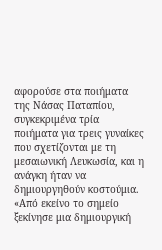αφορούσε στα ποιήματα της Νάσας Παταπίου, συγκεκριμένα τρία ποιήματα για τρεις γυναίκες που σχετίζονται με τη μεσαιωνική Λευκωσία, και η ανάγκη ήταν να δημιουργηθούν κοστούμια. «Από εκείνο το σημείο ξεκίνησε μια δημιουργική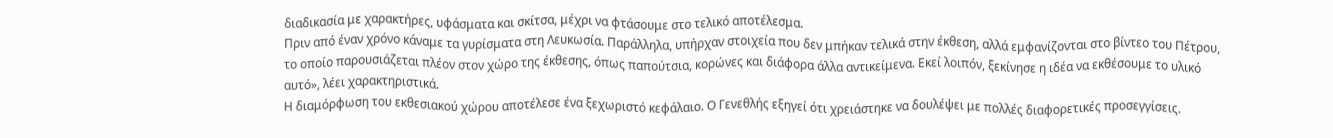διαδικασία με χαρακτήρες, υφάσματα και σκίτσα, μέχρι να φτάσουμε στο τελικό αποτέλεσμα.
Πριν από έναν χρόνο κάναμε τα γυρίσματα στη Λευκωσία. Παράλληλα, υπήρχαν στοιχεία που δεν μπήκαν τελικά στην έκθεση, αλλά εμφανίζονται στο βίντεο του Πέτρου, το οποίο παρουσιάζεται πλέον στον χώρο της έκθεσης, όπως παπούτσια, κορώνες και διάφορα άλλα αντικείμενα. Εκεί λοιπόν, ξεκίνησε η ιδέα να εκθέσουμε το υλικό αυτό», λέει χαρακτηριστικά.
Η διαμόρφωση του εκθεσιακού χώρου αποτέλεσε ένα ξεχωριστό κεφάλαιο. Ο Γενεθλής εξηγεί ότι χρειάστηκε να δουλέψει με πολλές διαφορετικές προσεγγίσεις.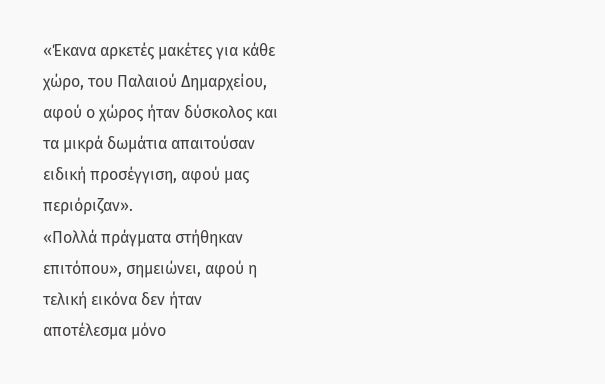«Έκανα αρκετές μακέτες για κάθε χώρο, του Παλαιού Δημαρχείου, αφού ο χώρος ήταν δύσκολος και τα μικρά δωμάτια απαιτούσαν ειδική προσέγγιση, αφού μας περιόριζαν».
«Πολλά πράγματα στήθηκαν επιτόπου», σημειώνει, αφού η τελική εικόνα δεν ήταν αποτέλεσμα μόνο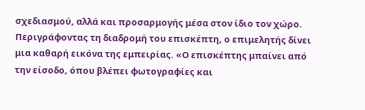σχεδιασμού, αλλά και προσαρμογής μέσα στον ίδιο τον χώρο.
Περιγράφοντας τη διαδρομή του επισκέπτη, ο επιμελητής δίνει μια καθαρή εικόνα της εμπειρίας. «Ο επισκέπτης μπαίνει από την είσοδο, όπου βλέπει φωτογραφίες και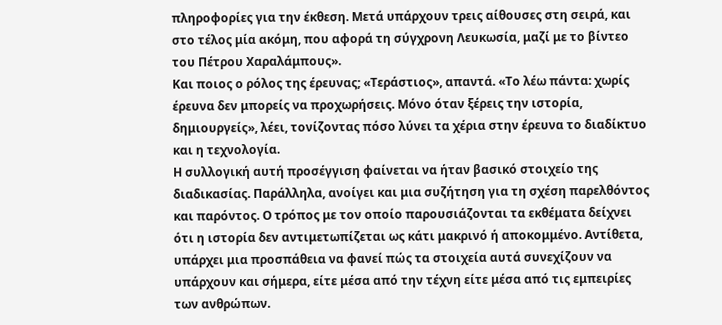πληροφορίες για την έκθεση. Μετά υπάρχουν τρεις αίθουσες στη σειρά, και στο τέλος μία ακόμη, που αφορά τη σύγχρονη Λευκωσία, μαζί με το βίντεο του Πέτρου Χαραλάμπους».
Και ποιος ο ρόλος της έρευνας; «Τεράστιος», απαντά. «Το λέω πάντα: χωρίς έρευνα δεν μπορείς να προχωρήσεις. Μόνο όταν ξέρεις την ιστορία, δημιουργείς», λέει, τονίζοντας πόσο λύνει τα χέρια στην έρευνα το διαδίκτυο και η τεχνολογία.
Η συλλογική αυτή προσέγγιση φαίνεται να ήταν βασικό στοιχείο της διαδικασίας. Παράλληλα, ανοίγει και μια συζήτηση για τη σχέση παρελθόντος και παρόντος. Ο τρόπος με τον οποίο παρουσιάζονται τα εκθέματα δείχνει ότι η ιστορία δεν αντιμετωπίζεται ως κάτι μακρινό ή αποκομμένο. Αντίθετα, υπάρχει μια προσπάθεια να φανεί πώς τα στοιχεία αυτά συνεχίζουν να υπάρχουν και σήμερα, είτε μέσα από την τέχνη είτε μέσα από τις εμπειρίες των ανθρώπων.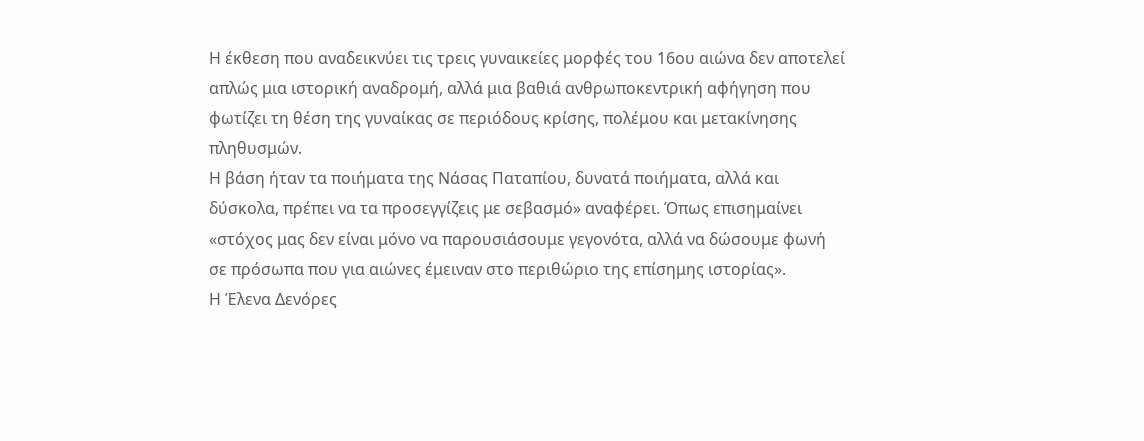Η έκθεση που αναδεικνύει τις τρεις γυναικείες μορφές του 16ου αιώνα δεν αποτελεί απλώς μια ιστορική αναδρομή, αλλά μια βαθιά ανθρωποκεντρική αφήγηση που φωτίζει τη θέση της γυναίκας σε περιόδους κρίσης, πολέμου και μετακίνησης πληθυσμών.
Η βάση ήταν τα ποιήματα της Νάσας Παταπίου, δυνατά ποιήματα, αλλά και δύσκολα, πρέπει να τα προσεγγίζεις με σεβασμό» αναφέρει. Όπως επισημαίνει «στόχος μας δεν είναι μόνο να παρουσιάσουμε γεγονότα, αλλά να δώσουμε φωνή σε πρόσωπα που για αιώνες έμειναν στο περιθώριο της επίσημης ιστορίας».
Η Έλενα Δενόρες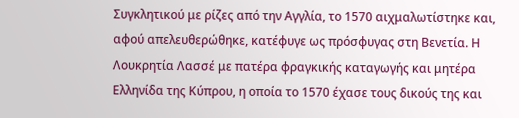Συγκλητικού με ρίζες από την Αγγλία, το 1570 αιχμαλωτίστηκε και, αφού απελευθερώθηκε, κατέφυγε ως πρόσφυγας στη Βενετία. Η Λουκρητία Λασσέ με πατέρα φραγκικής καταγωγής και μητέρα Ελληνίδα της Κύπρου, η οποία το 1570 έχασε τους δικούς της και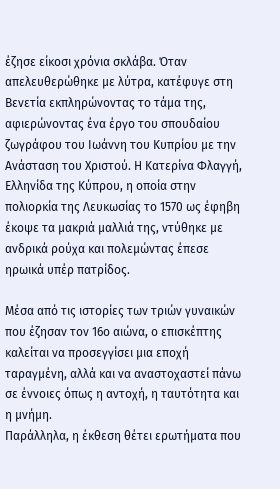έζησε είκοσι χρόνια σκλάβα. Όταν απελευθερώθηκε με λύτρα, κατέφυγε στη Βενετία εκπληρώνοντας το τάμα της, αφιερώνοντας ένα έργο του σπουδαίου ζωγράφου του Ιωάννη του Κυπρίου με την Ανάσταση του Χριστού. Η Κατερίνα Φλαγγή, Ελληνίδα της Κύπρου, η οποία στην πολιορκία της Λευκωσίας το 1570 ως έφηβη έκοψε τα μακριά μαλλιά της, ντύθηκε με ανδρικά ρούχα και πολεμώντας έπεσε ηρωικά υπέρ πατρίδος.

Μέσα από τις ιστορίες των τριών γυναικών που έζησαν τον 16ο αιώνα, ο επισκέπτης καλείται να προσεγγίσει μια εποχή ταραγμένη, αλλά και να αναστοχαστεί πάνω σε έννοιες όπως η αντοχή, η ταυτότητα και η μνήμη.
Παράλληλα, η έκθεση θέτει ερωτήματα που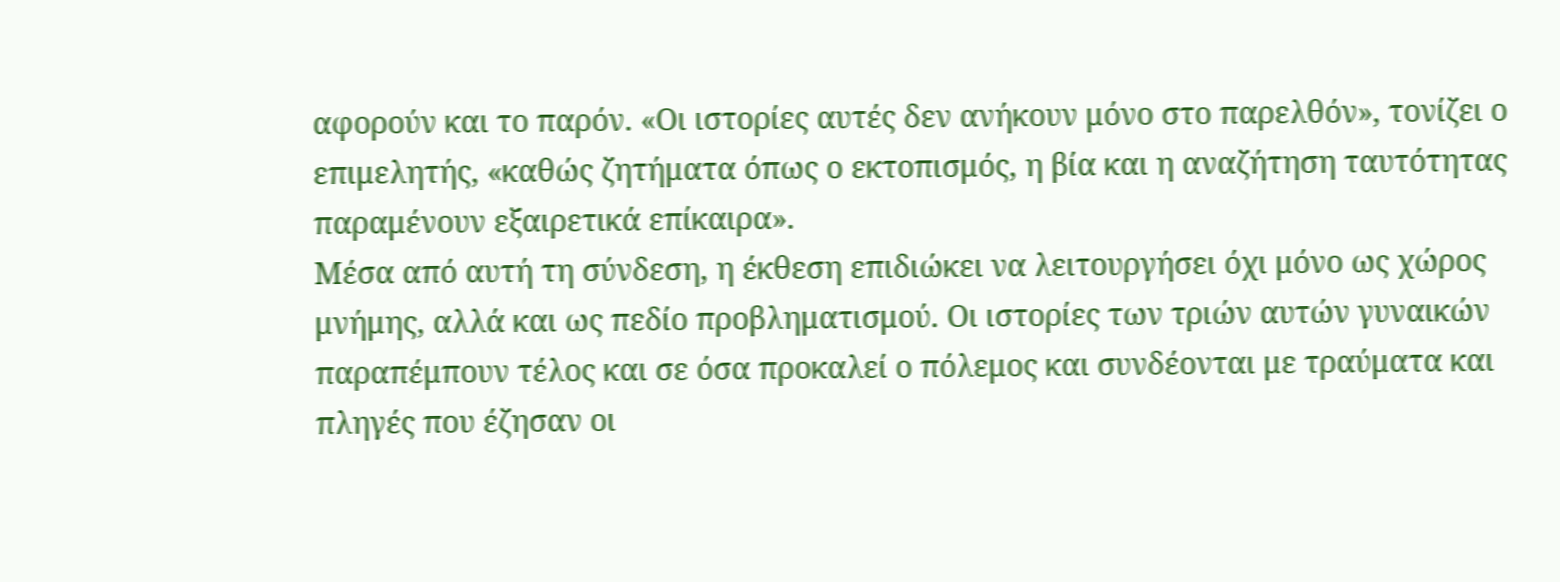αφορούν και το παρόν. «Οι ιστορίες αυτές δεν ανήκουν μόνο στο παρελθόν», τονίζει ο επιμελητής, «καθώς ζητήματα όπως ο εκτοπισμός, η βία και η αναζήτηση ταυτότητας παραμένουν εξαιρετικά επίκαιρα».
Μέσα από αυτή τη σύνδεση, η έκθεση επιδιώκει να λειτουργήσει όχι μόνο ως χώρος μνήμης, αλλά και ως πεδίο προβληματισμού. Οι ιστορίες των τριών αυτών γυναικών παραπέμπουν τέλος και σε όσα προκαλεί ο πόλεμος και συνδέονται με τραύματα και πληγές που έζησαν οι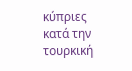κύπριες κατά την τουρκική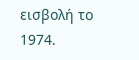εισβολή το 1974.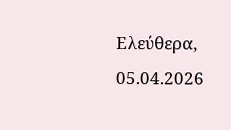Ελεύθερα, 05.04.2026